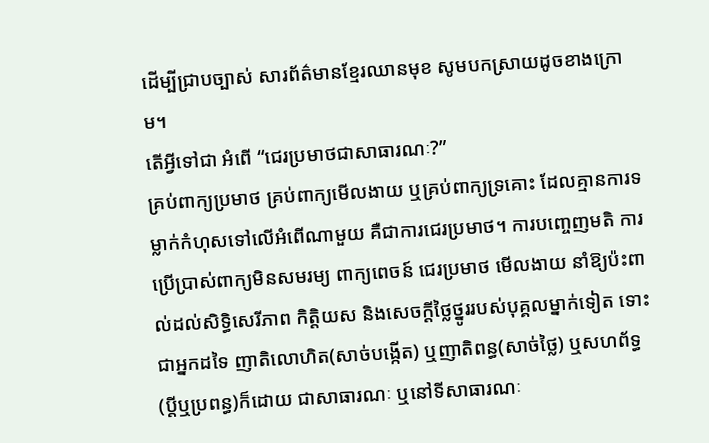ដើម្បីជ្រាបច្បាស់ សារព័ត៌មានខ្មែរឈានមុខ សូមបកស្រាយដូចខាងក្រោម។
តើអ្វីទៅជា អំពើ “ជេរប្រមាថជាសាធារណៈ?”
គ្រប់ពាក្យប្រមាថ គ្រប់ពាក្យមើលងាយ ឬគ្រប់ពាក្យទ្រគោះ ដែលគ្មានការទម្លាក់កំហុសទៅលើអំពើណាមួយ គឺជាការជេរប្រមាថ។ ការបញ្ចេញមតិ ការប្រើប្រាស់ពាក្យមិនសមរម្យ ពាក្យពេចន៍ ជេរប្រមាថ មើលងាយ នាំឱ្យប៉ះពាល់ដល់សិទ្ធិសេរីភាព កិត្ដិយស និងសេចក្ដីថ្លៃថ្នូររបស់បុគ្គលម្នាក់ទៀត ទោះជាអ្នកដទៃ ញាតិលោហិត(សាច់បង្កើត) ឬញាតិពន្ធ(សាច់ថ្លៃ) ឬសហព័ទ្ធ(ប្តីឬប្រពន្ធ)ក៏ដោយ ជាសាធារណៈ ឬនៅទីសាធារណៈ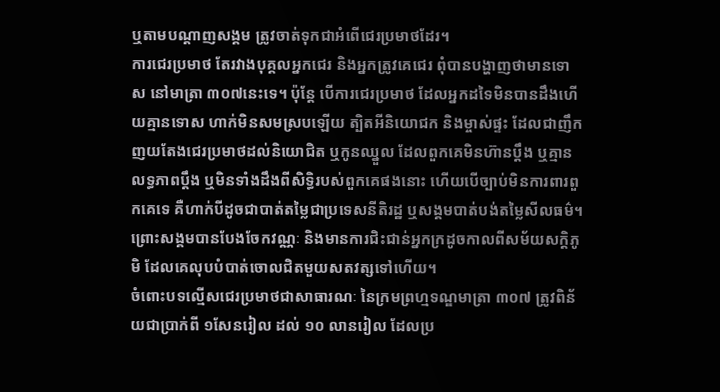ឬតាមបណ្តាញសង្គម ត្រូវចាត់ទុកជាអំពើជេរប្រមាថដែរ។
ការជេរប្រមាថ តែរវាងបុគ្គលអ្នកជេរ និងអ្នកត្រូវគេជេរ ពុំបានបង្ហាញថាមានទោស នៅមាត្រា ៣០៧នេះទេ។ ប៉ុន្តែ បើការជេរប្រមាថ ដែលអ្នកដទៃមិនបានដឹងហើយគ្មានទោស ហាក់មិនសមស្របឡើយ ត្បិតអីនិយោជក និងម្ចាស់ផ្ទះ ដែលជាញឹកញយតែងជេរប្រមាថដល់និយោជិត ឬកូនឈ្នួល ដែលពួកគេមិនហ៊ានប្តឹង ឬគ្មានលទ្ធភាពប្តឹង ឬមិនទាំងដឹងពីសិទ្ធិរបស់ពួកគេផងនោះ ហើយបើច្បាប់មិនការពារពួកគេទេ គឺហាក់បីដូចជាបាត់តម្លៃជាប្រទេសនីតិរដ្ឋ ឬសង្គមបាត់បង់តម្លៃសីលធម៌។ ព្រោះសង្គមបានបែងចែកវណ្ណៈ និងមានការជិះជាន់អ្នកក្រដូចកាលពីសម័យសក្តិភូមិ ដែលគេលុបបំបាត់ចោលជិតមួយសតវត្សទៅហើយ។
ចំពោះបទល្មើសជេរប្រមាថជាសាធារណៈ នៃក្រមព្រហ្មទណ្ឌមាត្រា ៣០៧ ត្រូវពិន័យជាប្រាក់ពី ១សែនរៀល ដល់ ១០ លានរៀល ដែលប្រ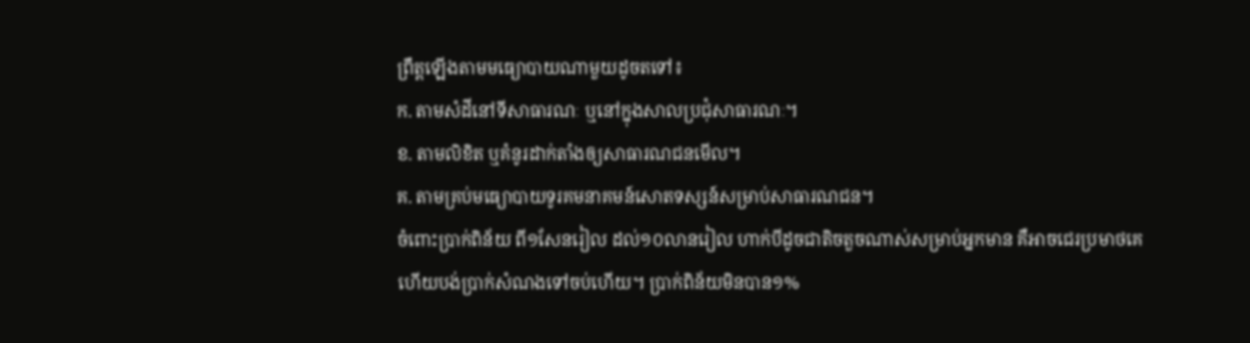ព្រឹត្តឡើងតាមមធ្យោបាយណាមួយដូចតទៅ៖
ក. តាមសំដីនៅទីសាធារណៈ ឬនៅក្នុងសាលប្រជុំសាធារណៈ។
ខ. តាមលិខិត ឬគំនូរដាក់តាំងឲ្យសាធារណជនមើល។
គ. តាមគ្រប់មធ្យោបាយទូរគមនាគមន៍សោតទស្សន៍សម្រាប់សាធារណជន។
ចំពោះប្រាក់ពិន័យ ពី១សែនរៀល ដល់១០លានរៀល ហាក់បីដូចជាតិចតួចណាស់សម្រាប់អ្នកមាន គឺអាចជេរប្រមាថគេ ហើយបង់ប្រាក់សំណងទៅចប់ហើយ។ ប្រាក់ពិន័យមិនបាន១%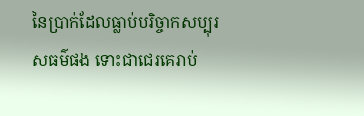នៃប្រាក់ដែលធ្លាប់បរិច្ចាកសប្បុរសធម៌ផង ទោះជាជេរគេរាប់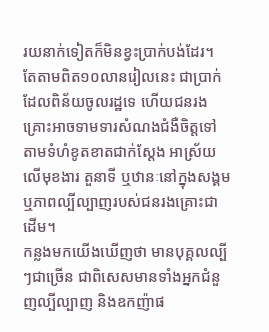រយនាក់ទៀតក៏មិនខ្វះប្រាក់បង់ដែរ។ តែតាមពិត១០លានរៀលនេះ ជាប្រាក់ដែលពិន័យចូលរដ្ឋទេ ហើយជនរងគ្រោះអាចទាមទារសំណងជំងឺចិត្តទៅតាមទំហំខូតខាតជាក់ស្តែង អាស្រ័យលើមុខងារ តួនាទី ឬឋានៈនៅក្នុងសង្គម ឬភាពល្បីល្បាញរបស់ជនរងគ្រោះជាដើម។
កន្លងមកយើងឃើញថា មានបុគ្គលល្បីៗជាច្រើន ជាពិសេសមានទាំងអ្នកជំនួញល្បីល្បាញ និងឧកញ៉ាផ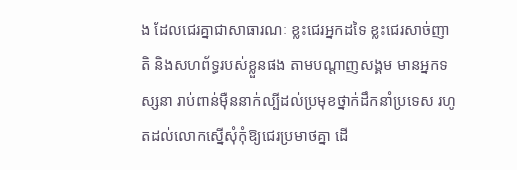ង ដែលជេរគ្នាជាសាធារណៈ ខ្លះជេរអ្នកដទៃ ខ្លះជេរសាច់ញាតិ និងសហព័ទ្ធរបស់ខ្លួនផង តាមបណ្តាញសង្គម មានអ្នកទស្សនា រាប់ពាន់ម៉ឺននាក់ល្បីដល់ប្រមុខថ្នាក់ដឹកនាំប្រទេស រហូតដល់លោកស្នើសុំកុំឱ្យជេរប្រមាថគ្នា ដើ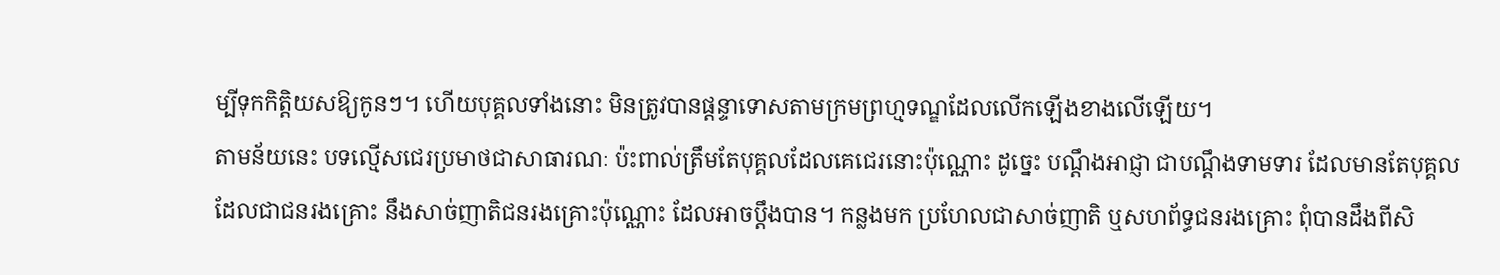ម្បីទុកកិត្តិយសឱ្យកូនៗ។ ហើយបុគ្គលទាំងនោះ មិនត្រូវបានផ្តន្ទាទោសតាមក្រមព្រហ្មទណ្ឌដែលលើកឡើងខាងលើឡើយ។
តាមន័យនេះ បទល្មើសជេរប្រមាថជាសាធារណៈ ប៉ះពាល់ត្រឹមតែបុគ្គលដែលគេជេរនោះប៉ុណ្ណោះ ដូច្នេះ បណ្តឹងអាជ្ញា ជាបណ្តឹងទាមទារ ដែលមានតែបុគ្គលដែលជាជនរងគ្រោះ នឹងសាច់ញាតិជនរងគ្រោះប៉ុណ្ណោះ ដែលអាចប្តឹងបាន។ កន្លងមក ប្រហែលជាសាច់ញាតិ ឬសហព័ទ្ធជនរងគ្រោះ ពុំបានដឹងពីសិ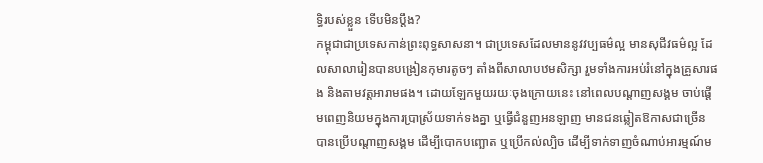ទ្ធិរបស់ខ្លួន ទើបមិនប្តឹង?
កម្ពុជាជាប្រទេសកាន់ព្រះពុទ្ធសាសនា។ ជាប្រទេសដែលមាននូវវប្បធម៌ល្អ មានសុជីវធម៌ល្អ ដែលសាលារៀនបានបង្រៀនកុមារតូចៗ តាំងពីសាលាបឋមសិក្សា រួមទាំងការអប់រំនៅក្នុងគ្រួសារផង និងតាមវត្តអារាមផង។ ដោយឡែកមួយរយៈចុងក្រោយនេះ នៅពេលបណ្តាញសង្គម ចាប់ផ្តើមពេញនិយមក្នុងការប្រាស្រ័យទាក់ទងគ្នា ឬធ្វើជំនួញអនឡាញ មានជនឆ្លៀតឱកាសជាច្រើន បានប្រើបណ្តាញសង្គម ដើម្បីបោកបញ្ឆោត ឬប្រើកល់ល្បិច ដើម្បីទាក់ទាញចំណាប់អារម្មណ៍ម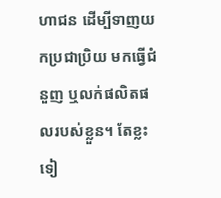ហាជន ដើម្បីទាញយកប្រជាប្រិយ មកធ្វើជំនួញ ឬលក់ផលិតផលរបស់ខ្លួន។ តែខ្លះទៀ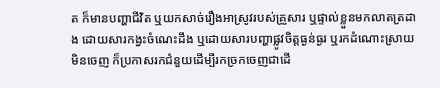ត ក៏មានបញ្ហាជីវិត ឬយកសាច់រឿងអាស្រូវរបស់គ្រួសារ ឬផ្ទាល់ខ្លួនមកលាតត្រដាង ដោយសារកង្វះចំណេះដឹង ឬដោយសារបញ្ហាផ្លូវចិត្តធ្ងន់ធ្ងរ ឬរកដំណោះស្រាយមិនចេញ ក៏ប្រកាសរកជំនួយដើម្បីរកច្រកចេញជាដើ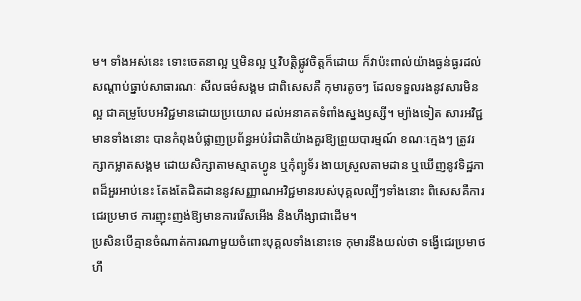ម។ ទាំងអស់នេះ ទោះចេតនាល្អ ឬមិនល្អ ឬវិបត្តិផ្លូវចិត្តក៏ដោយ ក៏វាប៉ះពាល់យ៉ាងធ្ងន់ធ្ងរដល់សណ្តាប់ធ្នាប់សាធារណៈ សីលធម៌សង្គម ជាពិសេសគឺ កុមារតូចៗ ដែលទទួលរងនូវសារមិនល្អ ជាគម្រូបែបអវិជ្ជមានដោយប្រយោល ដល់អនាគតទំពាំងស្នងឫស្សី។ ម្យ៉ាងទៀត សារអវិជ្ជមានទាំងនោះ បានកំពុងបំផ្លាញប្រព័ន្ធអប់រំជាតិយ៉ាងគួរឱ្យព្រួយបារម្មណ៍ ខណៈក្មេងៗ ត្រូវរក្សាកម្លាតសង្គម ដោយសិក្សាតាមស្មាតហ្វូន ឬកុំព្យូទ័រ ងាយស្រួលតាមដាន ឬឃើញនូវទិដ្ឋភាពដ៏អួរអាប់នេះ តែងតែដិតដាននូវសញ្ញាណអវិជ្ជមានរបស់បុគ្គលល្បីៗទាំងនោះ ពិសេសគឺការជេរប្រមាថ ការញុះញង់ឱ្យមានការរើសអើង និងហឹង្សាជាដើម។
ប្រសិនបើគ្មានចំណាត់ការណាមួយចំពោះបុគ្គលទាំងនោះទេ កុមារនឹងយល់ថា ទង្វើជេរប្រមាថ ហឹ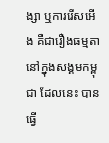ង្សា ឬការរើសអើង គឺជារឿងធម្មតានៅក្នុងសង្គមកម្ពុជា ដែលនេះ បានធ្វើ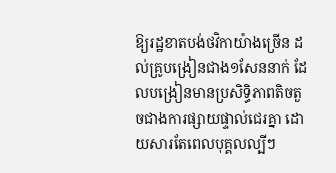ឱ្យរដ្ឋខាតបង់ថវិកាយ៉ាងច្រើន ដល់គ្រូបង្រៀនជាង១សែននាក់ ដែលបង្រៀនមានប្រសិទ្ធិភាពតិចតួចជាងការផ្សាយផ្ទាល់ជេរគ្នា ដោយសារតែពេលបុគ្គលល្បីៗ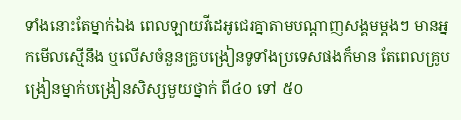ទាំងនោះតែម្នាក់ឯង ពេលឡាយវីដេអូជេរគ្នាតាមបណ្តាញសង្គមម្តងៗ មានអ្នកមើលស្មើនឹង ឬលើសចំនួនគ្រូបង្រៀនទូទាំងប្រទេសផងក៏មាន តែពេលគ្រូបង្រៀនម្នាក់បង្រៀនសិស្សមួយថ្នាក់ ពី៤០ ទៅ ៥០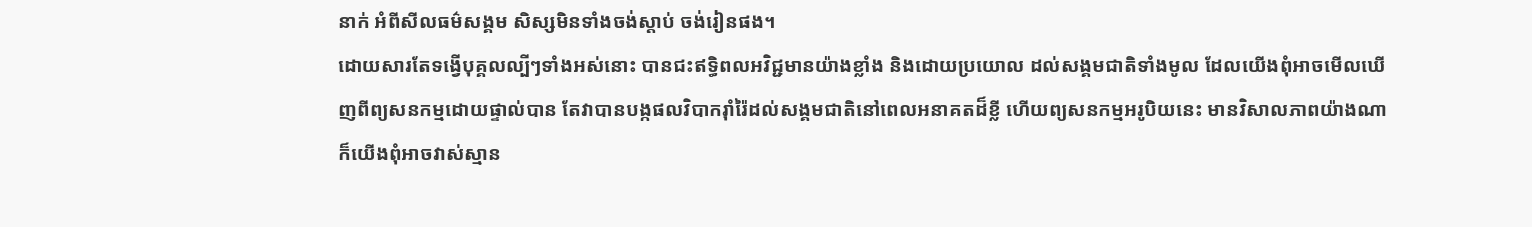នាក់ អំពីសីលធម៌សង្គម សិស្សមិនទាំងចង់ស្តាប់ ចង់រៀនផង។
ដោយសារតែទង្វើបុគ្គលល្បីៗទាំងអស់នោះ បានជះឥទ្ធិពលអវិជ្ជមានយ៉ាងខ្លាំង និងដោយប្រយោល ដល់សង្គមជាតិទាំងមូល ដែលយើងពុំអាចមើលឃើញពីព្យសនកម្មដោយផ្ទាល់បាន តែវាបានបង្កផលវិបាករ៉ាំរ៉ៃដល់សង្គមជាតិនៅពេលអនាគតដ៏ខ្លី ហើយព្យសនកម្មអរូបិយនេះ មានវិសាលភាពយ៉ាងណាក៏យើងពុំអាចវាស់ស្មាន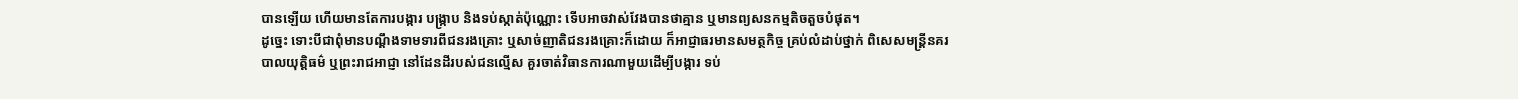បានឡើយ ហើយមានតែការបង្ការ បង្រ្កាប និងទប់ស្កាត់ប៉ុណ្ណោះ ទើបអាចវាស់វែងបានថាគ្មាន ឬមានព្យសនកម្មតិចតួចបំផុត។
ដូច្នេះ ទោះបីជាពុំមានបណ្តឹងទាមទារពីជនរងគ្រោះ ឬសាច់ញាតិជនរងគ្រោះក៏ដោយ ក៏អាជ្ញាធរមានសមត្ថកិច្ច គ្រប់លំដាប់ថ្នាក់ ពិសេសមន្រ្តីនគរបាលយុត្តិធម៌ ឬព្រះរាជអាជ្ញា នៅដែនដីរបស់ជនល្មើស គួរចាត់វិធានការណាមួយដើម្បីបង្ការ ទប់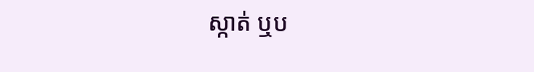ស្កាត់ ឬប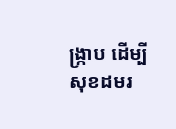ង្រ្កាប ដើម្បីសុខដមរ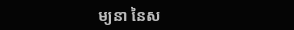ម្យនា នៃស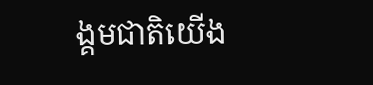ង្គមជាតិយើង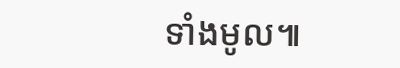ទាំងមូល៕